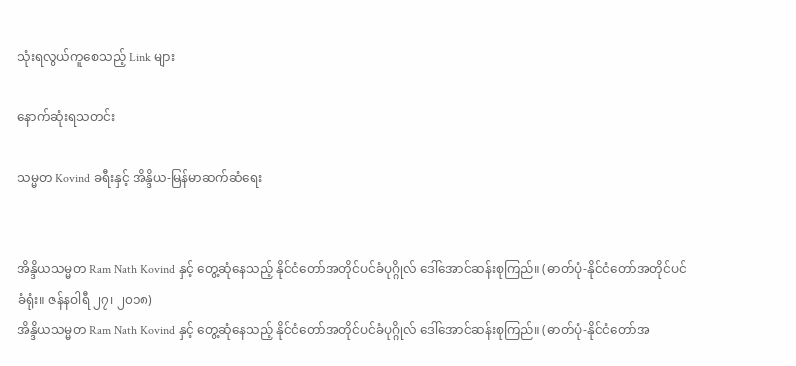သုံးရလွယ်ကူစေသည့် Link များ

နောက်ဆုံးရသတင်း

သမ္မတ Kovind ခရီးနှင့် အိန္ဒိယ-မြန်မာဆက်ဆံရေး


အိန္ဒိယသမ္မတ Ram Nath Kovind နှင့် တွေ့ဆုံနေသည့် နိုင်ငံတော်အတိုင်ပင်ခံပုဂ္ဂိုလ် ဒေါ်အောင်ဆန်းစုကြည်။ (ဓာတ်ပုံ-နိုင်ငံတော်အတိုင်ပင်ခံရုံး။ ဇန်နဝါရီ ၂၇၊ ၂၀၁၈)
အိန္ဒိယသမ္မတ Ram Nath Kovind နှင့် တွေ့ဆုံနေသည့် နိုင်ငံတော်အတိုင်ပင်ခံပုဂ္ဂိုလ် ဒေါ်အောင်ဆန်းစုကြည်။ (ဓာတ်ပုံ-နိုင်ငံတော်အ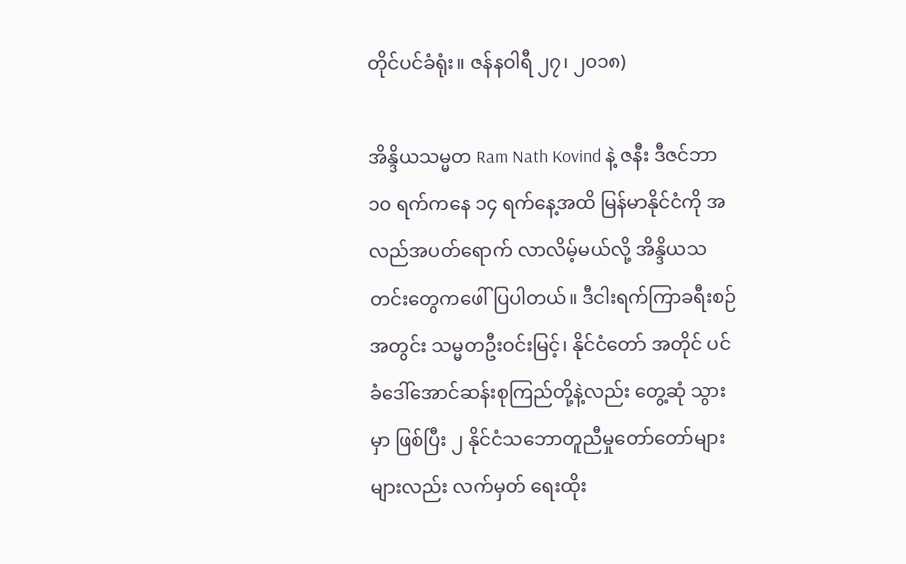တိုင်ပင်ခံရုံး။ ဇန်နဝါရီ ၂၇၊ ၂၀၁၈)

အိန္ဒိယသမ္မတ Ram Nath Kovind နဲ့ ဇနီး ဒီဇင်ဘာ ၁၀ ရက်ကနေ ၁၄ ရက်နေ့အထိ မြန်မာနိုင်ငံကို အလည်အပတ်ရောက် လာလိမ့်မယ်လို့ အိန္ဒိယသတင်းတွေကဖေါ်ပြပါတယ်။ ဒီငါးရက်ကြာခရီးစဉ် အတွင်း သမ္မတဦးဝင်းမြင့်၊ နိုင်ငံတော် အတိုင် ပင်ခံဒေါ်အောင်ဆန်းစုကြည်တို့နဲ့လည်း တွေ့ဆုံ သွားမှာ ဖြစ်ပြီး ၂ နိုင်ငံသဘောတူညီမှုတော်တော်များများလည်း လက်မှတ် ရေးထိုး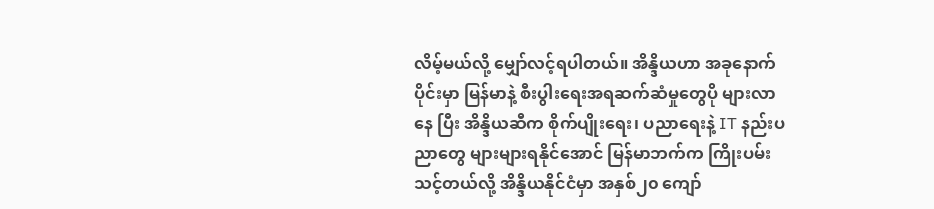လိမ့်မယ်လို့ မျှော်လင့်ရပါတယ်။ အိန္ဒိယဟာ အခုနောက်ပိုင်းမှာ မြန်မာနဲ့ စီးပွါးရေးအရဆက်ဆံမှုတွေပို များလာ နေ ပြီး အိန္ဒိယဆီက စိုက်ပျိုးရေး၊ ပညာရေးနဲ့ IT နည်းပညာတွေ များများရနိုင်အောင် မြန်မာဘက်က ကြိုးပမ်းသင့်တယ်လို့ အိန္ဒိယနိုင်ငံမှာ အနှစ်၂၀ ကျော်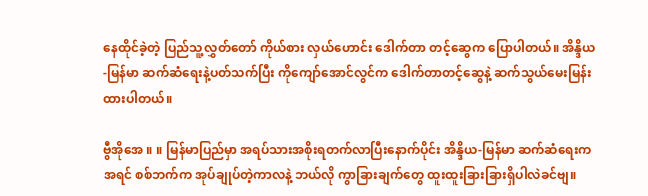နေထိုင်ခဲ့တဲ့ ပြည်သူ့လွှတ်တော် ကိုယ်စား လှယ်ဟောင်း ဒေါက်တာ တင့်ဆွေက ပြောပါတယ်။ အိန္ဒိယ-မြန်မာ ဆက်ဆံရေးနဲ့ပတ်သက်ပြီး ကိုကျော်အောင်လွင်က ဒေါက်တာတင့်ဆွေနဲ့ ဆက်သွယ်မေးမြန်း ထားပါတယ်။

ဗွီအိုအေ ။ ။ မြန်မာပြည်မှာ အရပ်သားအစိုးရတက်လာပြီးနောက်ပိုင်း အိန္ဒိယ-မြန်မာ ဆက်ဆံရေးက အရင် စစ်ဘက်က အုပ်ချုပ်တဲ့ကာလနဲ့ ဘယ်လို ကွာခြားချက်တွေ ထူးထူးခြားခြားရှိပါလဲခင်ဗျ။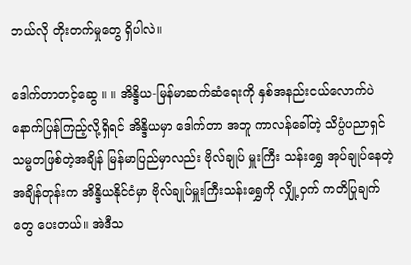ဘယ်လို တိုးတက်မှုတွေ ရှိပါလဲ။

ဒေါက်တာတင့်ဆွေ ။ ။ အိန္ဒိယ-မြန်မာဆက်ဆံရေးကို နှစ်အနည်းငယ်လောက်ပဲ နောက်ပြန်ကြည့်လို့ရှိရင် အိန္ဒိယမှာ ဒေါက်တာ အဘူ ကာလန်ခေါ်တဲ့ သိပ္ပံပညာရှင် သမ္မတဖြစ်တဲ့အချိန် မြန်မာပြည်မှာလည်း ဗိုလ်ချုပ် မှူးကြီး သန်းရွှေ အုပ်ချုပ်နေတဲ့အချိန်တုန်းက အိန္ဒိယနိုင်ငံမှာ ဗိုလ်ချုပ်မှူးကြီးသန်းရွှေကို လျှို့ဝှက် ကတိပြုချက် တွေ ပေးတယ်။ အဲဒီသ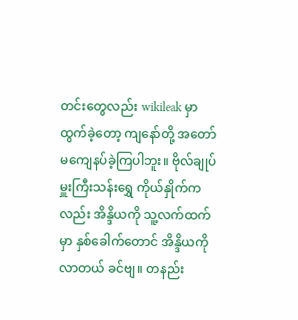တင်းတွေလည်း wikileak မှာ ထွက်ခဲ့တော့ ကျနော်တို့ အတော် မကျေနပ်ခဲ့ကြပါဘူး။ ဗိုလ်ချုပ်မှူးကြီးသန်းရွှေ ကိုယ်နှိုက်ကလည်း အိန္ဒိယကို သူ့လက်ထက်မှာ နှစ်ခေါက်တောင် အိန္ဒိယကိုလာတယ် ခင်ဗျ။ တနည်း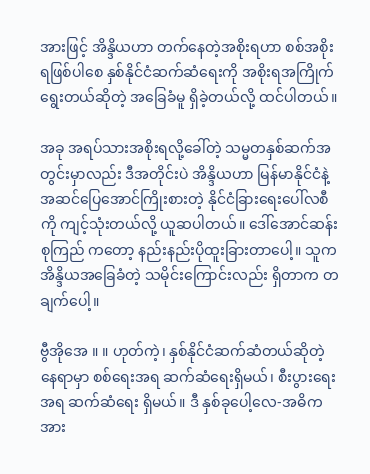အားဖြင့် အိန္ဒိယဟာ တက်နေတဲ့အစိုးရဟာ စစ်အစိုးရဖြစ်ပါစေ နှစ်နိုင်ငံဆက်ဆံရေးကို အစိုးရအကြိုက် ရွေးတယ်ဆိုတဲ့ အခြေခံမူ ရှိခဲ့တယ်လို့ ထင်ပါတယ်။

အခု အရပ်သားအစိုးရလို့ခေါ်တဲ့ သမ္မတနှစ်ဆက်အတွင်းမှာလည်း ဒီအတိုင်းပဲ အိန္ဒိယဟာ မြန်မာနိုင်ငံနဲ့ အဆင်ပြေအောင်ကြိုးစားတဲ့ နိုင်ငံခြားရေးပေါ်လစီကို ကျင့်သုံးတယ်လို့ ယူဆပါတယ်။ ဒေါ်အောင်ဆန်းစုကြည် ကတော့ နည်းနည်းပိုထူးခြားတာပေါ့။ သူက အိန္ဒိယအခြေခံတဲ့ သမိုင်းကြောင်းလည်း ရှိတာက တချက်ပေါ့။

ဗွီအိုအေ ။ ။ ဟုတ်ကဲ့၊ နှစ်နိုင်ငံဆက်ဆံတယ်ဆိုတဲ့နေရာမှာ စစ်ရေးအရ ဆက်ဆံရေးရှိမယ်၊ စီးပွားရေး အရ ဆက်ဆံရေး ရှိမယ်။ ဒီ နှစ်ခုပေါ့လေ-အဓိကအား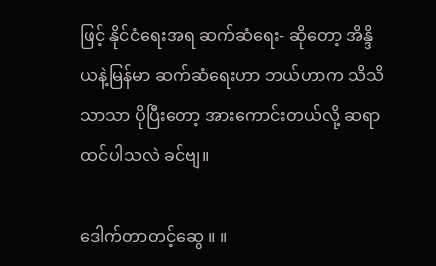ဖြင့် နိုင်ငံရေးအရ ဆက်ဆံရေး- ဆိုတော့ အိန္ဒိယနဲ့မြန်မာ ဆက်ဆံရေးဟာ ဘယ်ဟာက သိသိသာသာ ပိုပြီးတော့ အားကောင်းတယ်လို့ ဆရာထင်ပါသလဲ ခင်ဗျ။

ဒေါက်တာတင့်ဆွေ ။ ။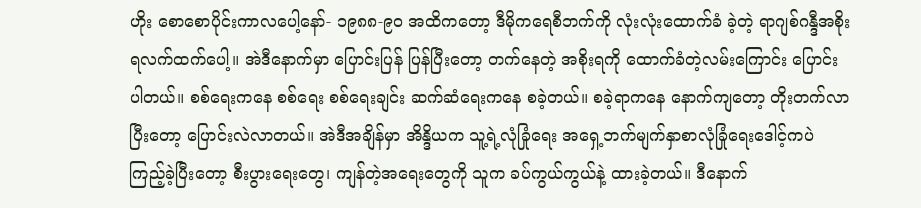ဟိုး စောစောပိုင်းကာလပေါ့နော်- ၁၉၈၈-၉၀ အထိကတော့ ဒီမိုကရေစီဘက်ကို လုံးလုံးထောက်ခံ ခဲ့တဲ့ ရာဂျစ်ဂန္ဒီအစိုးရလက်ထက်ပေါ့။ အဲဒီနောက်မှာ ပြောင်းပြန် ပြန်ပြီးတော့ တက်နေတဲ့ အစိုးရကို ထောက်ခံတဲ့လမ်းကြောင်း ပြောင်းပါတယ်။ စစ်ရေးကနေ စစ်ရေး စစ်ရေးချင်း ဆက်ဆံရေးကနေ စခဲ့တယ်။ စခဲ့ရာကနေ နောက်ကျတော့ တိုးတက်လာပြီးတော့ ပြောင်းလဲလာတယ်။ အဲဒီအချိန်မှာ အိန္ဒိယက သူ့ရဲ့လုံခြုံရေး အရှေ့ဘက်မျက်နှာစာလုံခြုံရေးဒေါင့်ကပဲ ကြည့်ခဲ့ပြီးတော့ စီးပွားရေးတွေ၊ ကျန်တဲ့အရေးတွေကို သူက ခပ်ကွယ်ကွယ်နဲ့ ထားခဲ့တယ်။ ဒီနောက်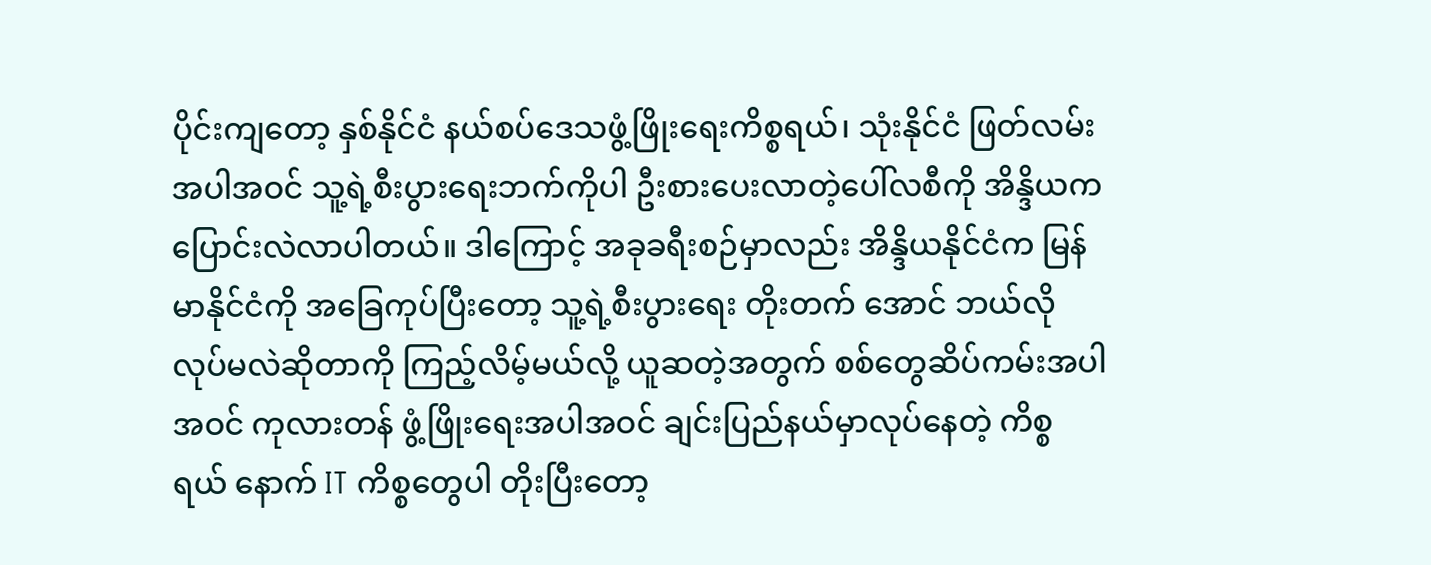ပိုင်းကျတော့ နှစ်နိုင်ငံ နယ်စပ်ဒေသဖွံ့ဖြိုးရေးကိစ္စရယ်၊ သုံးနိုင်ငံ ဖြတ်လမ်းအပါအဝင် သူ့ရဲ့စီးပွားရေးဘက်ကိုပါ ဦးစားပေးလာတဲ့ပေါ်လစီကို အိန္ဒိယက ပြောင်းလဲလာပါတယ်။ ဒါကြောင့် အခုခရီးစဉ်မှာလည်း အိန္ဒိယနိုင်ငံက မြန်မာနိုင်ငံကို အခြေကုပ်ပြီးတော့ သူ့ရဲ့စီးပွားရေး တိုးတက် အောင် ဘယ်လို လုပ်မလဲဆိုတာကို ကြည့်လိမ့်မယ်လို့ ယူဆတဲ့အတွက် စစ်တွေဆိပ်ကမ်းအပါအဝင် ကုလားတန် ဖွံ့ဖြိုးရေးအပါအဝင် ချင်းပြည်နယ်မှာလုပ်နေတဲ့ ကိစ္စရယ် နောက် IT ကိစ္စတွေပါ တိုးပြီးတော့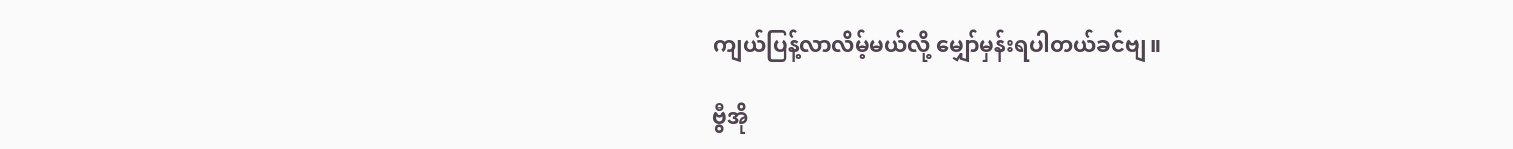ကျယ်ပြန့်လာလိမ့်မယ်လို့ မျှော်မှန်းရပါတယ်ခင်ဗျ။

ဗွီအို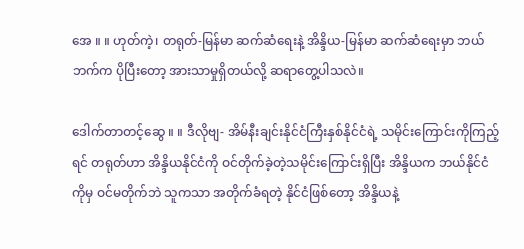အေ ။ ။ ဟုတ်ကဲ့၊ တရုတ်-မြန်မာ ဆက်ဆံရေးနဲ့ အိန္ဒိယ-မြန်မာ ဆက်ဆံရေးမှာ ဘယ်ဘက်က ပိုပြီးတော့ အားသာမှုရှိတယ်လို့ ဆရာတွေ့ပါသလဲ။

ဒေါက်တာတင့်ဆွေ ။ ။ ဒီလိုဗျ- အိမ်နီးချင်းနိုင်ငံကြီးနှစ်နိုင်ငံရဲ့ သမိုင်းကြောင်းကိုကြည့်ရင် တရုတ်ဟာ အိန္ဒိယနိုင်ငံကို ဝင်တိုက်ခဲ့တဲ့သမိုင်းကြောင်းရှိပြီး အိန္ဒိယက ဘယ်နိုင်ငံကိုမှ ဝင်မတိုက်ဘဲ သူကသာ အတိုက်ခံရတဲ့ နိုင်ငံဖြစ်တော့ အိန္ဒိယနဲ့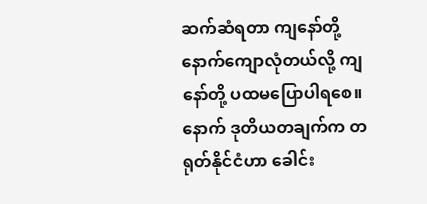ဆက်ဆံရတာ ကျနော်တို့ နောက်ကျောလုံတယ်လို့ ကျနော်တို့ ပထမပြောပါရစေ။ နောက် ဒုတိယတချက်က တရုတ်နိုင်ငံဟာ ခေါင်း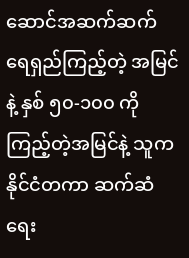ဆောင်အဆက်ဆက် ရေရှည်ကြည့်တဲ့ အမြင်နဲ့ နှစ် ၅၀-၁၀၀ ကိုကြည့်တဲ့အမြင်နဲ့ သူက နိုင်ငံတကာ ဆက်ဆံရေး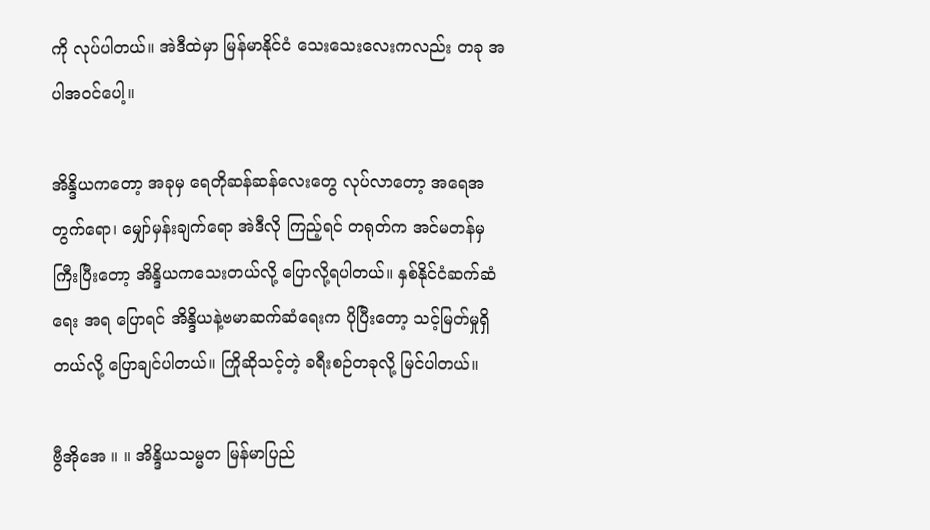ကို လုပ်ပါတယ်။ အဲဒီထဲမှာ မြန်မာနိုင်ငံ သေးသေးလေးကလည်း တခု အပါအဝင်ပေါ့။

အိန္ဒိယကတော့ အခုမှ ရေတိုဆန်ဆန်လေးတွေ လုပ်လာတော့ အရေအတွက်ရော၊ မျှော်မှန်းချက်ရော အဲဒီလို ကြည့်ရင် တရုတ်က အင်မတန်မှ ကြီးပြီးတော့ အိန္ဒိယကသေးတယ်လို့ ပြောလို့ရပါတယ်။ နှစ်နိုင်ငံဆက်ဆံရေး အရ ပြောရင် အိန္ဒိယနဲ့ဗမာဆက်ဆံရေးက ပိုပြီးတော့ သင့်မြတ်မှုရှိတယ်လို့ ပြောချင်ပါတယ်။ ကြိုဆိုသင့်တဲ့ ခရီးစဉ်တခုလို့ မြင်ပါတယ်။

ဗွီအိုအေ ။ ။ အိန္ဒိယသမ္မတ မြန်မာပြည်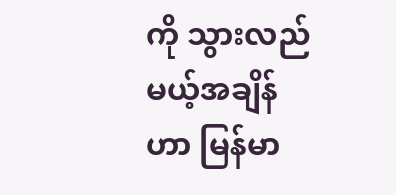ကို သွားလည်မယ့်အချိန်ဟာ မြန်မာ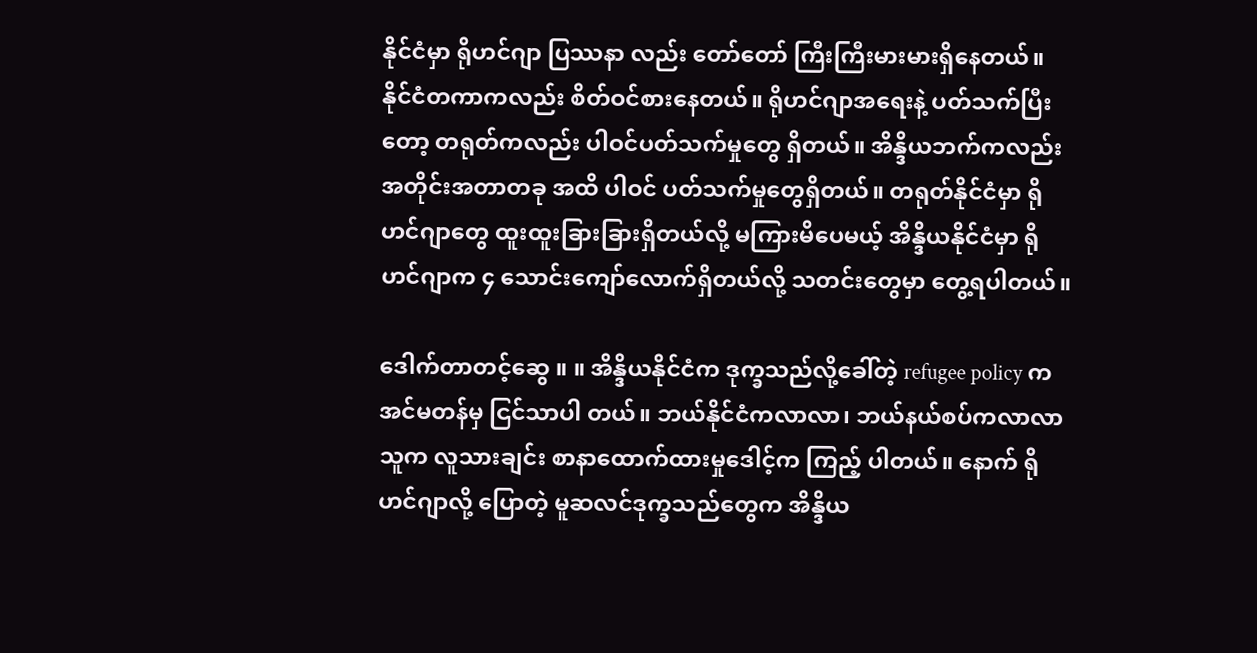နိုင်ငံမှာ ရိုဟင်ဂျာ ပြဿနာ လည်း တော်တော် ကြီးကြီးမားမားရှိနေတယ်။ နိုင်ငံတကာကလည်း စိတ်ဝင်စားနေတယ်။ ရိုဟင်ဂျာအရေးနဲ့ ပတ်သက်ပြီးတော့ တရုတ်ကလည်း ပါဝင်ပတ်သက်မှုတွေ ရှိတယ်။ အိန္ဒိယဘက်ကလည်း အတိုင်းအတာတခု အထိ ပါဝင် ပတ်သက်မှုတွေရှိတယ်။ တရုတ်နိုင်ငံမှာ ရိုဟင်ဂျာတွေ ထူးထူးခြားခြားရှိတယ်လို့ မကြားမိပေမယ့် အိန္ဒိယနိုင်ငံမှာ ရိုဟင်ဂျာက ၄ သောင်းကျော်လောက်ရှိတယ်လို့ သတင်းတွေမှာ တွေ့ရပါတယ်။

ဒေါက်တာတင့်ဆွေ ။ ။ အိန္ဒိယနိုင်ငံက ဒုက္ခသည်လို့ခေါ်တဲ့ refugee policy က အင်မတန်မှ ငြင်သာပါ တယ်။ ဘယ်နိုင်ငံကလာလာ၊ ဘယ်နယ်စပ်ကလာလာ သူက လူသားချင်း စာနာထောက်ထားမှုဒေါင့်က ကြည့် ပါတယ်။ နောက် ရိုဟင်ဂျာလို့ ပြောတဲ့ မူဆလင်ဒုက္ခသည်တွေက အိန္ဒိယ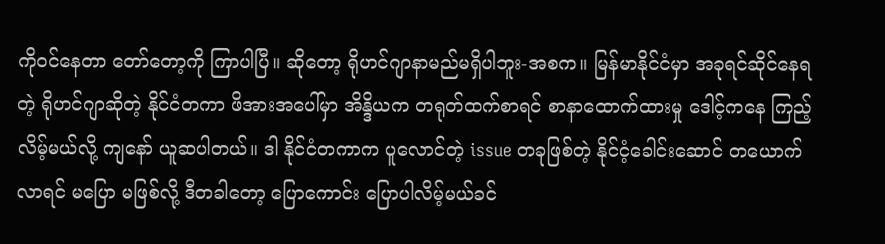ကိုဝင်နေတာ တော်တော့ကို ကြာပါပြီ။ ဆိုတော့ ရိုဟင်ဂျာနာမည်မရှိပါဘူး-အစက။ မြန်မာနိုင်ငံမှာ အခုရင်ဆိုင်နေရတဲ့ ရိုဟင်ဂျာဆိုတဲ့ နိုင်ငံတကာ ဖိအားအပေါ်မှာ အိန္ဒိယက တရုတ်ထက်စာရင် စာနာထောက်ထားမှု ဒေါင့်ကနေ ကြည့်လိမ့်မယ်လို့ ကျနော် ယူဆပါတယ်။ ဒါ နိုင်ငံတကာက ပူလောင်တဲ့ issue တခုဖြစ်တဲ့ နိုင်ငံ့ခေါင်းဆောင် တယောက်လာရင် မပြော မဖြစ်လို့ ဒီတခါတော့ ပြောကောင်း ပြောပါလိမ့်မယ်ခင်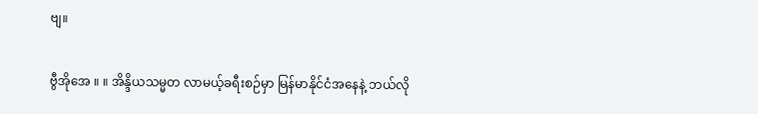ဗျ။

ဗွီအိုအေ ။ ။ အိန္ဒိယသမ္မတ လာမယ့်ခရီးစဉ်မှာ မြန်မာနိုင်ငံအနေနဲ့ ဘယ်လို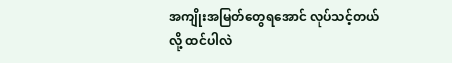အကျိုးအမြတ်တွေရအောင် လုပ်သင့်တယ်လို့ ထင်ပါလဲ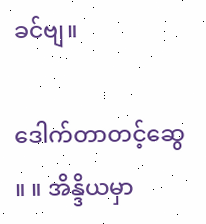ခင်ဗျ။

ဒေါက်တာတင့်ဆွေ ။ ။ အိန္ဒိယမှာ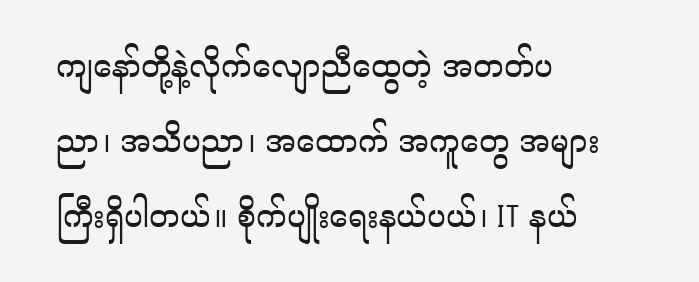ကျနော်တို့နဲ့လိုက်လျောညီထွေတဲ့ အတတ်ပညာ၊ အသိပညာ၊ အထောက် အကူတွေ အများကြီးရှိပါတယ်။ စိုက်ပျိုးရေးနယ်ပယ်၊ IT နယ်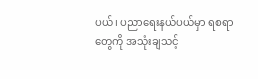ပယ်၊ ပညာရေးနယ်ပယ်မှာ ရစရာတွေကို အသုံးချသင့်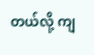တယ်လို့ ကျ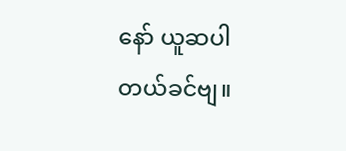နော် ယူဆပါတယ်ခင်ဗျ။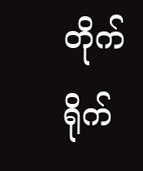တိုက်ရိုက်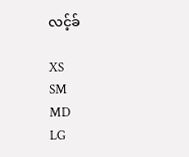လင့်ခ်

XS
SM
MD
LG